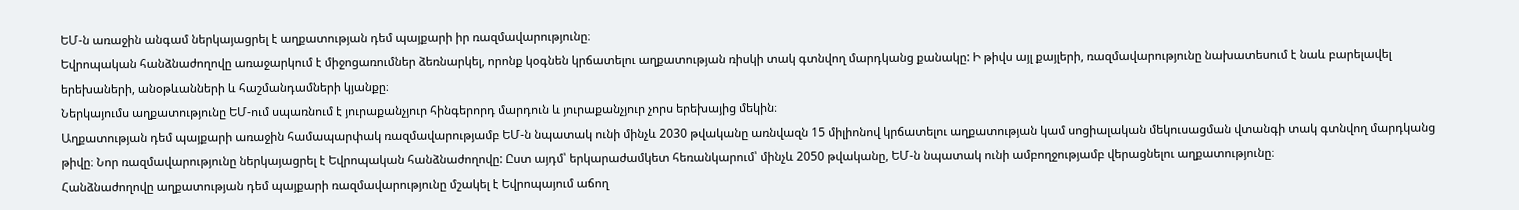ԵՄ-ն առաջին անգամ ներկայացրել է աղքատության դեմ պայքարի իր ռազմավարությունը։
Եվրոպական հանձնաժողովը առաջարկում է միջոցառումներ ձեռնարկել, որոնք կօգնեն կրճատելու աղքատության ռիսկի տակ գտնվող մարդկանց քանակը: Ի թիվս այլ քայլերի, ռազմավարությունը նախատեսում է նաև բարելավել երեխաների, անօթևանների և հաշմանդամների կյանքը։
Ներկայումս աղքատությունը ԵՄ-ում սպառնում է յուրաքանչյուր հինգերորդ մարդուն և յուրաքանչյուր չորս երեխայից մեկին։
Աղքատության դեմ պայքարի առաջին համապարփակ ռազմավարությամբ ԵՄ-ն նպատակ ունի մինչև 2030 թվականը առնվազն 15 միլիոնով կրճատելու աղքատության կամ սոցիալական մեկուսացման վտանգի տակ գտնվող մարդկանց թիվը։ Նոր ռազմավարությունը ներկայացրել է Եվրոպական հանձնաժողովը: Ըստ այդմ՝ երկարաժամկետ հեռանկարում՝ մինչև 2050 թվականը, ԵՄ-ն նպատակ ունի ամբողջությամբ վերացնելու աղքատությունը։
Հանձնաժողովը աղքատության դեմ պայքարի ռազմավարությունը մշակել է Եվրոպայում աճող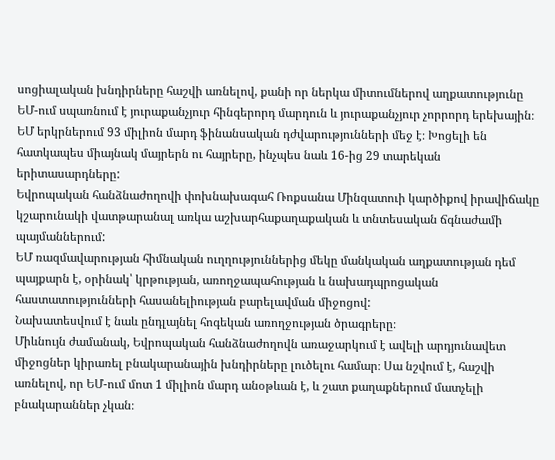սոցիալական խնդիրները հաշվի առնելով, քանի որ ներկա միտումներով աղքատությունը ԵՄ-ում սպառնում է յուրաքանչյուր հինգերորդ մարդուն և յուրաքանչյուր չորրորդ երեխային։
ԵՄ երկրներում 93 միլիոն մարդ ֆինանսական դժվարությունների մեջ է։ Խոցելի են հատկապես միայնակ մայրերն ու հայրերը, ինչպես նաև 16-ից 29 տարեկան երիտասարդները:
Եվրոպական հանձնաժողովի փոխնախագահ Ռոքսանա Մինզատուի կարծիքով իրավիճակը կշարունակի վատթարանալ առկա աշխարհաքաղաքական և տնտեսական ճգնաժամի պայմաններում:
ԵՄ ռազմավարության հիմնական ուղղություններից մեկը մանկական աղքատության դեմ պայքարն է, օրինակ՝ կրթության, առողջապահության և նախադպրոցական հաստատությունների հասանելիության բարելավման միջոցով:
Նախատեսվում է նաև ընդլայնել հոգեկան առողջության ծրագրերը։
Միևնույն ժամանակ, Եվրոպական հանձնաժողովն առաջարկում է ավելի արդյունավետ միջոցներ կիրառել բնակարանային խնդիրները լուծելու համար։ Սա նշվում է, հաշվի առնելով, որ ԵՄ-ում մոտ 1 միլիոն մարդ անօթևան է, և շատ քաղաքներում մատչելի բնակարաններ չկան։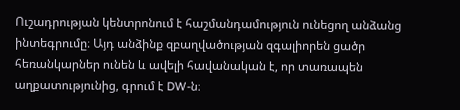Ուշադրության կենտրոնում է հաշմանդամություն ունեցող անձանց ինտեգրումը։ Այդ անձինք զբաղվածության զգալիորեն ցածր հեռանկարներ ունեն և ավելի հավանական է, որ տառապեն աղքատությունից, գրում է DW-ն։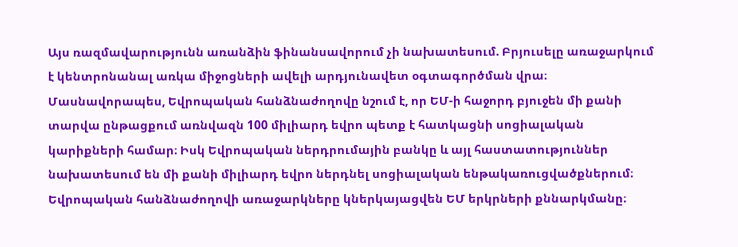Այս ռազմավարությունն առանձին ֆինանսավորում չի նախատեսում. Բրյուսելը առաջարկում է կենտրոնանալ առկա միջոցների ավելի արդյունավետ օգտագործման վրա։ Մասնավորապես, Եվրոպական հանձնաժողովը նշում է, որ ԵՄ-ի հաջորդ բյուջեն մի քանի տարվա ընթացքում առնվազն 100 միլիարդ եվրո պետք է հատկացնի սոցիալական կարիքների համար։ Իսկ Եվրոպական ներդրումային բանկը և այլ հաստատություններ նախատեսում են մի քանի միլիարդ եվրո ներդնել սոցիալական ենթակառուցվածքներում։
Եվրոպական հանձնաժողովի առաջարկները կներկայացվեն ԵՄ երկրների քննարկմանը։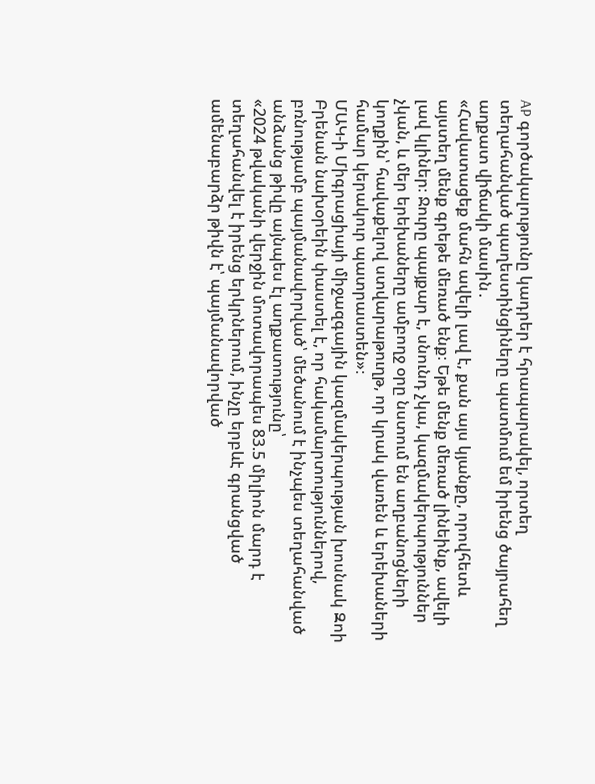AP գործակալությունը կադրեր է հրապարակել, որտեղ տեղահանված պաղեստինցիները պատմում եմ իրենց ծայրահեղ աղքատ վիճակի մասին․
«Հավատացեք մահն ավելի լավ է, քան այս կյանքը, որովհետև այստեղ մենք գրեթե մեռած ենք։ Եթե մենք մեռած լինեինք, ավելի լավ կլիներ։ Ջուրը պայքար է, սնունդ չկա, կազմակերպություններ չկան, և մեր երեխաները ամբողջ օրը նստում են աղբանոցների կողքին՝ հավաքելով ստվարաթուղթ, որ կրակ վառեն և երեխաների համար կերակուր պատրաստեն»։
ՄԱԿ-ի Միգրացիայի միջազգային կազմակերպության խոսնակ Զոի Բրենան նախօրեին փաստել է, որ հակամարտություններով, բռնությամբ պայմանավորված՝ մեծանում է ինչպես տեղահանված անձանց թիվը այնպես էլ աղքատությունը՝
«2024 թվականի վերջին մոտավորապես 83.5 միլիոն մարդ է տեղահանվել է իրենց երկրներում, ինչը երբևէ գրանցված ամենաբարձր թիվն է՝ պայմանավորված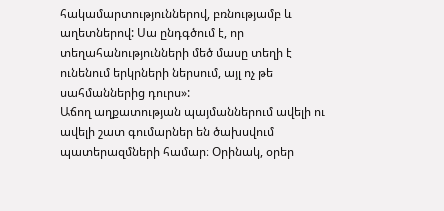հակամարտություններով, բռնությամբ և աղետներով: Սա ընդգծում է, որ տեղահանությունների մեծ մասը տեղի է ունենում երկրների ներսում, այլ ոչ թե սահմաններից դուրս»:
Աճող աղքատության պայմաններում ավելի ու ավելի շատ գումարներ են ծախսվում պատերազմների համար։ Օրինակ, օրեր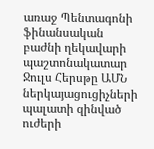առաջ Պենտագոնի ֆինանսական բաժնի ղեկավարի պաշտոնակատար Ջուլս Հերսթը ԱՄՆ ներկայացուցիչների պալատի զինված ուժերի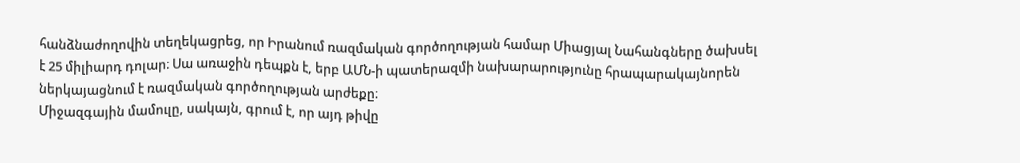հանձնաժողովին տեղեկացրեց, որ Իրանում ռազմական գործողության համար Միացյալ Նահանգները ծախսել է 25 միլիարդ դոլար։ Սա առաջին դեպքն է, երբ ԱՄՆ-ի պատերազմի նախարարությունը հրապարակայնորեն ներկայացնում է ռազմական գործողության արժեքը։
Միջազգային մամուլը, սակայն, գրում է, որ այդ թիվը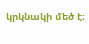կրկնակի մեծ է։